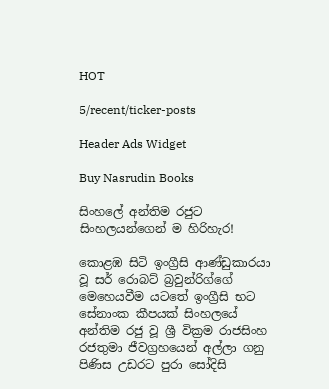HOT

5/recent/ticker-posts

Header Ads Widget

Buy Nasrudin Books

සිංහලේ අන්තිම රජුට සිංහලයන්ගෙන් ම හිරිහැර!

කොළඹ සිටි ඉංග්‍රීසි ආණ්ඩුකාරයා වූ සර් රොබට් බ්‍රවුන්රිග්ගේ මෙහෙයවීම යටතේ ඉංග්‍රීසි භට සේනාංක කීපයක් සිංහලයේ අන්තිම රජු වූ ශ්‍රී වික්‍රම රාජසිංහ රජතුමා ජීවග්‍රහයෙන් අල්ලා ගනු පිණිස උඩරට පුරා සෝදිසි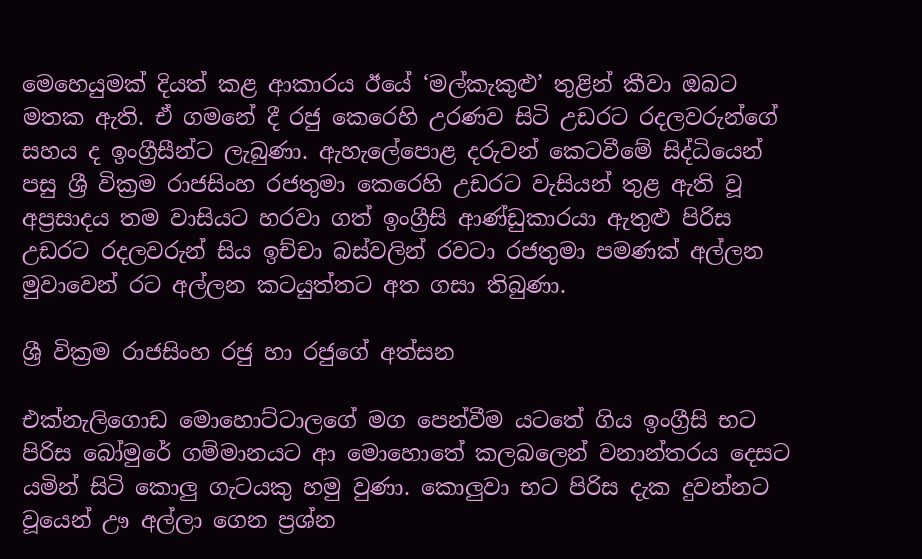මෙහෙයුමක් දියත් කළ ආකාරය ඊයේ ‘මල්කැකුළු’ තුළින් කීවා ඔබට මතක ඇති. ඒ ගමනේ දී රජු කෙරෙහි උරණව සිටි උඩරට රදලවරුන්ගේ සහය ද ඉංග්‍රීසීන්ට ලැබුණා. ඇහැලේපොළ දරුවන් කෙටවීමේ සිද්ධියෙන් පසු ශ්‍රී වික්‍රම රාජසිංහ රජතුමා කෙරෙහි උඩරට වැසියන් තුළ ඇති වූ අප්‍රසාදය තම වාසියට හරවා ගත් ඉංග්‍රීසි ආණ්ඩුකාරයා ඇතුළු පිරිස උඩරට රදලවරුන් සිය ඉච්චා බස්වලින් රවටා රජතුමා පමණක් අල්ලන මුවාවෙන් රට අල්ලන කටයුත්තට අත ගසා තිබුණා.

ශ්‍රී වික්‍රම රාජසිංහ රජු හා රජුගේ අත්සන

එක්නැලිගොඩ මොහොට්ටාලගේ මග පෙන්වීම යටතේ ගිය ඉංග්‍රීසි භට පිරිස බෝමුරේ ගම්මානයට ආ මොහොතේ කලබලෙන් වනාන්තරය දෙසට යමින් සිටි කොලු ගැටයකු හමු වුණා. කොලුවා භට පිරිස දැක දුවන්නට වූයෙන් ඌ අල්ලා ගෙන ප්‍රශ්න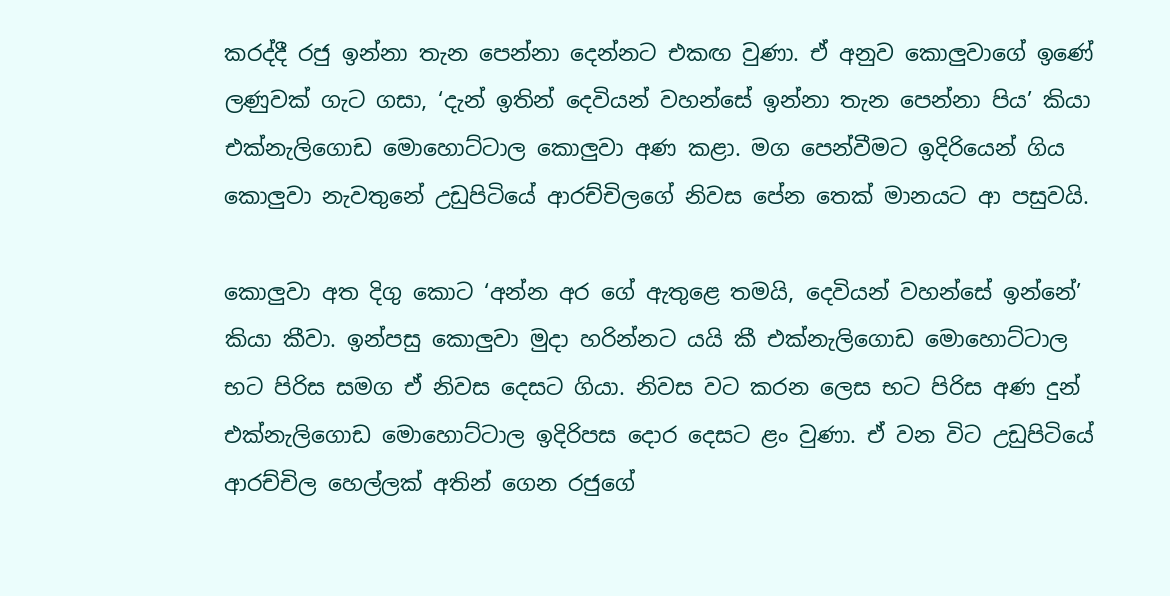කරද්දී රජු ඉන්නා තැන පෙන්නා දෙන්නට එකඟ වුණා. ඒ අනුව කොලුවාගේ ඉණේ ලණුවක් ගැට ගසා, ‘දැන් ඉතින් දෙවියන් වහන්සේ ඉන්නා තැන පෙන්නා පිය’ කියා එක්නැලිගොඩ මොහොට්ටාල කොලුවා අණ කළා. මග පෙන්වීමට ඉදිරියෙන් ගිය කොලුවා නැවතුනේ උඩුපිටියේ ආරච්චිලගේ නිවස පේන තෙක් මානයට ආ පසුවයි.

කොලුවා අත දිගු කොට ‘අන්න අර ගේ ඇතුළෙ තමයි, දෙවියන් වහන්සේ ඉන්නේ’ කියා කීවා. ඉන්පසු කොලුවා මුදා හරින්නට යයි කී එක්නැලිගොඩ මොහොට්ටාල භට පිරිස සමග ඒ නිවස දෙසට ගියා. නිවස වට කරන ලෙස භට පිරිස අණ දුන් එක්නැලිගොඩ මොහොට්ටාල ඉදිරිපස දොර දෙසට ළං වුණා. ඒ වන විට උඩුපිටියේ ආරච්චිල හෙල්ලක් අතින් ගෙන රජුගේ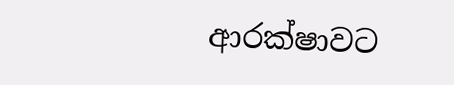ආරක්ෂාවට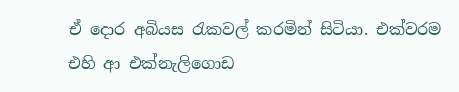ඒ දොර අබියස රැකවල් කරමින් සිටියා. එක්වරම එහි ආ එක්නැලිගොඩ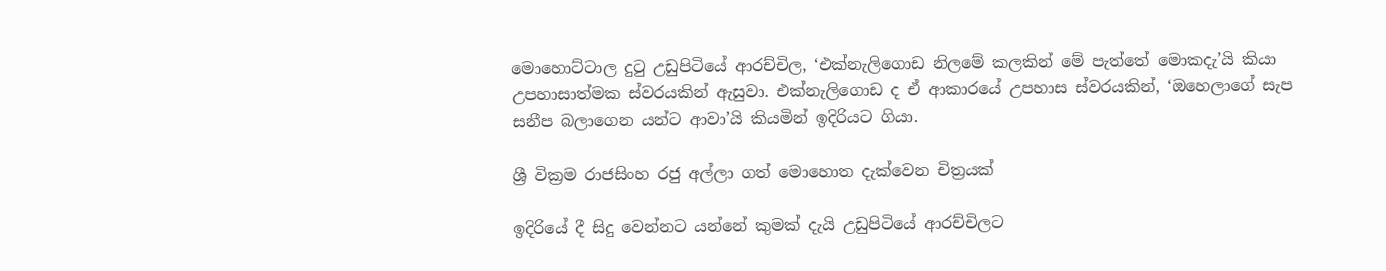මොහොට්ටාල දුටු උඩුපිටියේ ආරච්චිල, ‘එක්නැලිගොඩ නිලමේ කලකින් මේ පැත්තේ මොකදැ’යි කියා උපහාසාත්මක ස්වරයකින් ඇසුවා. එක්නැලිගොඩ ද ඒ ආකාරයේ උපහාස ස්වරයකින්, ‘ඔහෙලාගේ සැප සනීප බලාගෙන යන්ට ආවා’යි කියමින් ඉදිරියට ගියා.

ශ්‍රී වික්‍රම රාජසිංහ රජු අල්ලා ගත් මොහොත දැක්වෙන චිත්‍රයක්

ඉදිරියේ දී සිදු වෙන්නට යන්නේ කුමක් දැයි උඩුපිටියේ ආරච්චිලට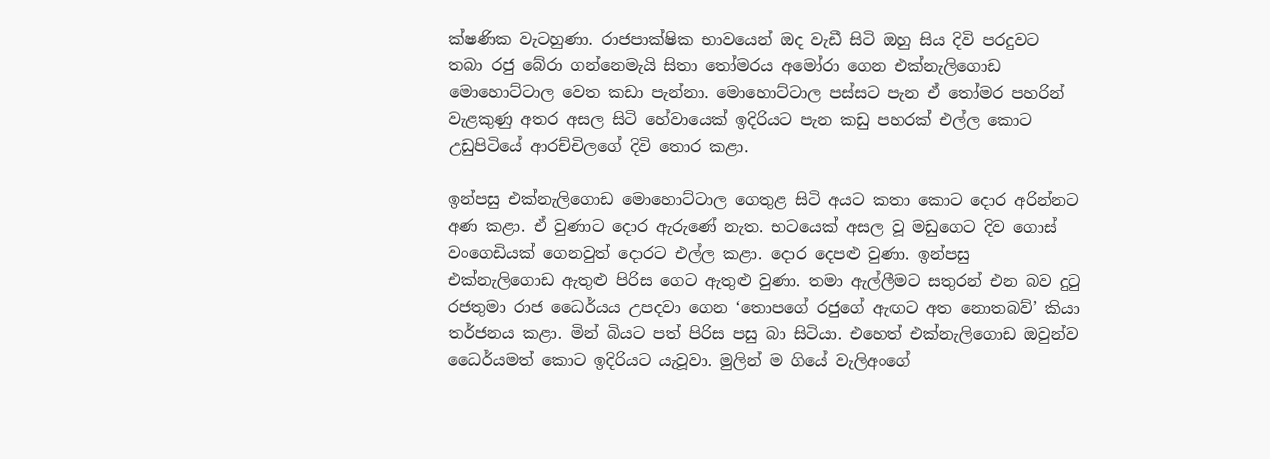ක්ෂණික වැටහුණා. රාජපාක්ෂික භාවයෙන් ඔද වැඩී සිටි ඔහු සිය දිවි පරදුවට තබා රජු බේරා ගන්නෙමැයි සිතා තෝමරය අමෝරා ගෙන එක්නැලිගොඩ මොහොට්ටාල වෙත කඩා පැන්‍නා. මොහොට්ටාල පස්සට පැන ඒ තෝමර පහරින් වැළකුණු අතර අසල සිටි හේවායෙක් ඉදිරියට පැන කඩු පහරක් එල්ල කොට උඩුපිටියේ ආරච්චිලගේ දිවි තොර කළා.

ඉන්පසු එක්නැලිගොඩ මොහොට්ටාල ගෙතුළ සිටි අයට කතා කොට දොර අරින්නට අණ කළා. ඒ වුණාට දොර ඇරුණේ නැත. භටයෙක් අසල වූ මඩු‍ගෙට දිව ගොස් වංගෙඩියක් ගෙනවුත් දොරට එල්ල කළා. දොර දෙපළු වුණා. ඉන්පසු එක්නැලිගොඩ ඇතුළු පිරිස ගෙට ඇතුළු වුණා. තමා ඇල්ලීමට සතුරන් එන බව දුටු රජතුමා රාජ ධෛර්යය උපදවා ගෙන ‘තොපගේ රජුගේ ඇඟට අත නොතබව්’ කියා තර්ජනය කළා. මින් බියට පත් පිරිස පසු බා සිටියා. එහෙත් එක්නැලිගොඩ ඔවුන්ව ධෛර්යමත් කොට ඉදිරියට යැවූවා. මුලින් ම ගියේ වැලිඅංගේ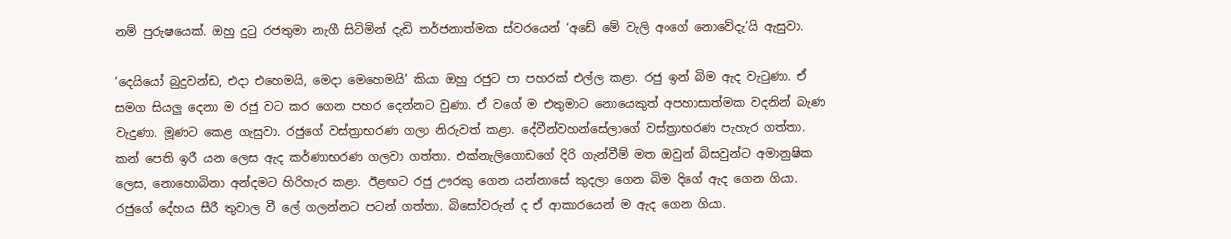නම් පුරුෂයෙක්. ඔහු දුටු රජතුමා නැගී සිටිමින් දැඩි තර්ජනාත්මක ස්වරයෙන් ‘අඩේ මේ වැලි අංගේ නොවේදැ’යි ඇසුවා.

‘දෙයියෝ බුදුවන්ඩ, එදා එහෙමයි, මෙදා මෙහෙමයි’ කියා ඔහු රජුට පා පහරක් එල්ල කළා. රජු ඉන් බිම ඇද වැටුණා. ඒ සමග සියලු දෙනා ම රජු වට කර ගෙන පහර දෙන්නට වුණා. ඒ වගේ ම එතුමාට නො‍ය‍ෙකුත් අපහාසාත්මක වදනින් බැණ වැදුණා. මූණට කෙළ ගැසුවා. රජුගේ වස්ත්‍රාභරණ ගලා නිරුවත් කළා. දේවීන්වහන්සේලාගේ වස්ත්‍රාභරණ පැහැර ගත්තා. කන් පෙති ඉරී යන ලෙස ඇද කර්ණාභරණ ගලවා ගත්තා. එක්නැලිගොඩගේ දිරි ගැන්වීම් මත ඔවුන් බිසවුන්ට අමානුෂික ලෙස, නොහොබිනා අන්දමට හිරිහැර කළා. ඊළඟට රජු ඌරකු ගෙන යන්නාසේ කුදලා ගෙන බිම දිගේ ඇද ගෙන ගියා. රජුගේ දේහය සීරී තුවාල වී ලේ ගලන්නට පටන් ගත්තා. බිසෝවරුන් ද ඒ ආකාරයෙන් ම ඇද ගෙන ගියා.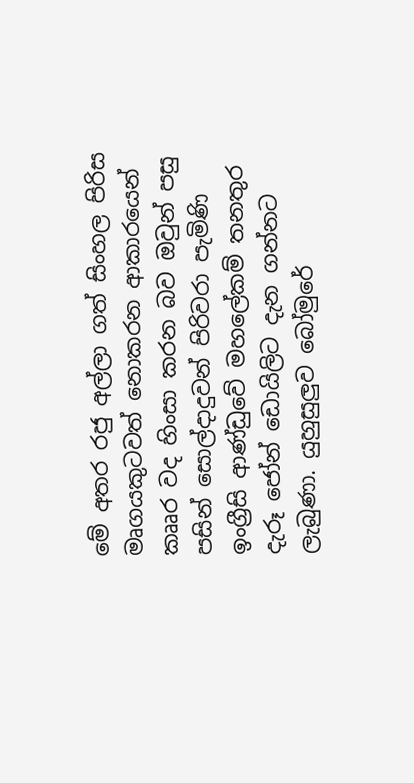මේ අතර රජු අල්ලා ගත් සිංහල පිරිස මෘගයකුටවත් නොකරන ආකාරයෙන් කෲර වද හිංසා කරන බව ඔවුන් පසු පසින් සොල්දාදුවන් පිරිවරා පැමිණි ඉංග්‍රීසි ආණ්ඩුවේ මහලේකම් තනතුර දැරූ ජෝන් ඩොයිලිට දැන ගන්නට ලැබුණා. යුහුසුලුව බෝමුරේ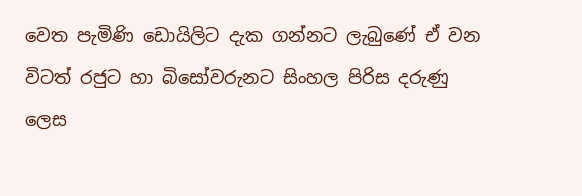වෙත පැමිණි ඩොයිලිට දැක ගන්නට ලැබුණේ ඒ වන විටත් රජුට හා බිසෝවරුනට සිංහල පිරිස දරුණු ලෙස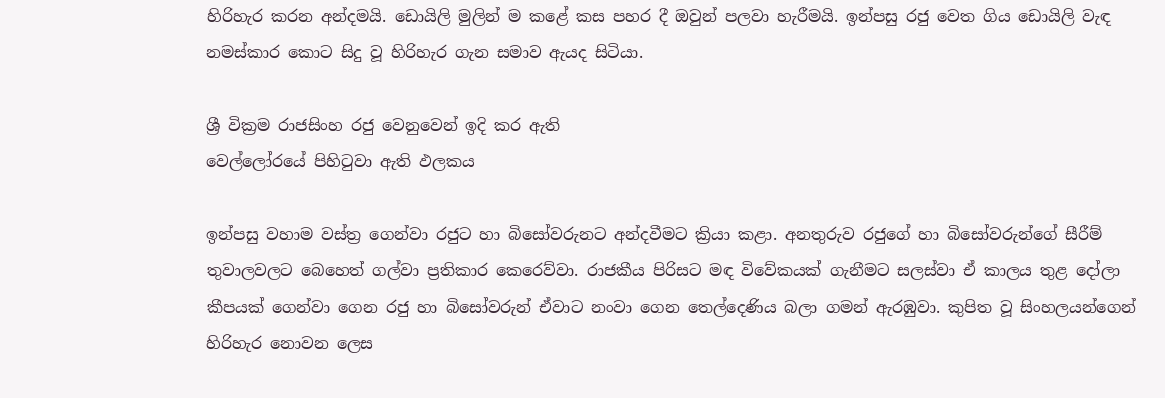හිරිහැර කරන අන්දමයි. ඩොයිලි මුලින් ම කළේ කස පහර දී ඔවුන් පලවා හැරීමයි. ඉන්පසු රජු වෙත ගිය ඩොයිලි වැඳ නමස්කාර කොට සිදු වූ හිරිහැර ගැන සමාව ඇයද සිටියා.

ශ්‍රී වික්‍රම රාජසිංහ රජු වෙනුවෙන් ඉදි කර ඇති
වෙල්ලෝරයේ පිහිටුවා ඇති ඵලකය

ඉන්පසු වහාම වස්ත්‍ර ගෙන්වා රජුට හා බිසෝවරුනට අන්දවීමට ක්‍රියා කළා. අනතුරුව රජුගේ හා බිසෝවරුන්ගේ සීරීම් තුවාලවලට බෙහෙත් ගල්වා ප්‍රතිකාර කෙරෙව්වා. රාජකීය පිරිසට මඳ විවේකයක් ගැනීමට සලස්වා ඒ කාලය තුළ දෝලා කීපයක් ගෙන්වා ගෙන රජු හා බිසෝවරුන් ඒවාට නංවා ගෙන තෙල්දෙණිය බලා ගමන් ඇරඹුවා. කුපිත වූ සිංහලයන්ගෙන් හිරිහැර නොවන ලෙස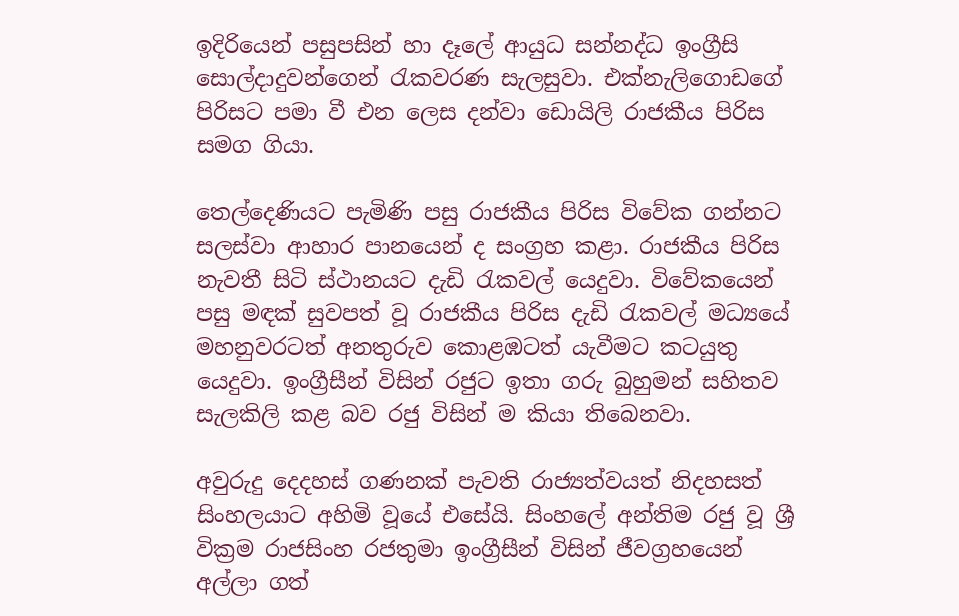ඉදිරියෙන් පසුපසින් හා දෑලේ ආයුධ සන්නද්ධ ඉංග්‍රීසි සොල්දාදුවන්ගෙන් රැකවරණ සැලසුවා. එක්නැලිගොඩගේ පිරිසට පමා වී එන ලෙස දන්වා ඩොයිලි රාජකීය පිරිස සමග ගියා.

තෙල්දෙණියට පැමිණි පසු රාජකීය පිරිස විවේක ගන්නට සලස්වා ආහාර පානයෙන් ද සංග්‍රහ කළා. රාජකීය පිරිස නැවතී සිටි ස්ථානයට දැඩි රැකවල් යෙදුවා. විවේකයෙන් පසු මඳක් සුවපත් වූ රාජකීය පිරිස දැඩි රැකවල් මධ්‍යයේ මහනුවරටත් අනතුරුව කොළඹටත් යැවීමට කටයුතු යෙදුවා. ඉංග්‍රීසීන් විසින් රජුට ඉතා ගරු බුහුමන් සහිතව සැලකිලි කළ බව රජු විසින් ම කියා තිබෙනවා.

අවුරුදු දෙදහස් ගණනක් පැවති රාජ්‍යත්වයත් නිදහසත් සිංහලයාට අහිමි වූයේ එසේයි. සිංහලේ අන්තිම රජු වූ ශ්‍රී වික්‍රම රාජසිංහ රජතුමා ඉංග්‍රීසීන් විසින් ජීවග්‍රහයෙන් අල්ලා ගත්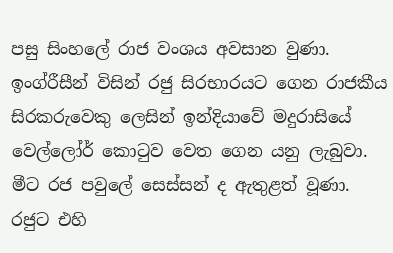පසු සිංහලේ රාජ වංශය අවසාන වුණා. ඉංග්රීසීන් විසින් රජු සිරභාරයට ගෙන රාජකීය සිරකරුවෙකු ලෙසින් ඉන්දියාවේ මදුරාසියේ වෙල්ලෝර් කොටුව වෙත ගෙන යනු ලැබුවා. මීට රජ පවුලේ සෙස්සන් ද ඇතුළත් වූණා. රජුට එහි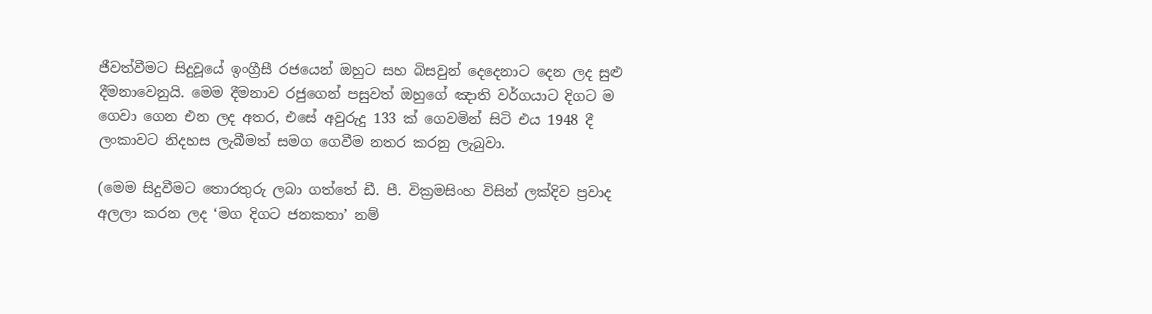ජීවත්වීමට සිදුවූයේ ඉංග්‍රීසී රජයෙන් ඔහුට සහ බිසවුන් දෙදෙනාට දෙන ලද සුළු දීමනාවෙනුයි. මෙම දීමනාව රජුගෙන් පසුවත් ඔහුගේ ඤාති වර්ගයාට දිගට ම ගෙවා ගෙන එන ලද අතර, එසේ අවුරුදු 133 ක් ගෙවමින් සිටි එය 1948 දී ලංකාවට නිදහස ලැබීමත් සමග ගෙවීම නතර කරනු ලැබුවා.

(මෙම සිදුවීමට තොරතුරු ලබා ගත්තේ ඩී. පී. වික්‍රමසිංහ විසින් ලක්දිව ප්‍රවාද අලලා කරන ලද ‘මග දිගට ජනකතා’ නම්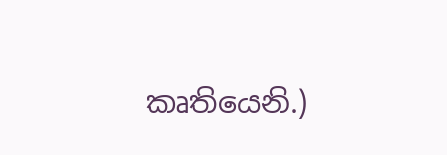කෘතියෙනි.)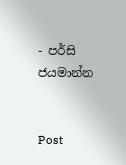- පර්සි ජය‍මාන්න


Post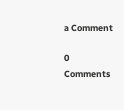a Comment

0 Comments